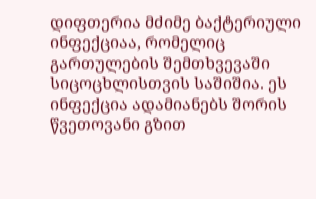დიფთერია მძიმე ბაქტერიული ინფექციაა, რომელიც გართულების შემთხვევაში სიცოცხლისთვის საშიშია. ეს ინფექცია ადამიანებს შორის წვეთოვანი გზით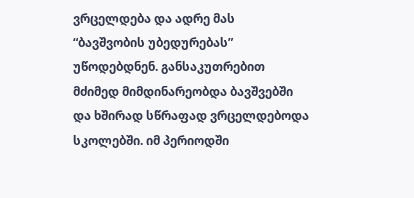ვრცელდება და ადრე მას “ბავშვობის უბედურებას” უწოდებდნენ. განსაკუთრებით მძიმედ მიმდინარეობდა ბავშვებში და ხშირად სწრაფად ვრცელდებოდა სკოლებში. იმ პერიოდში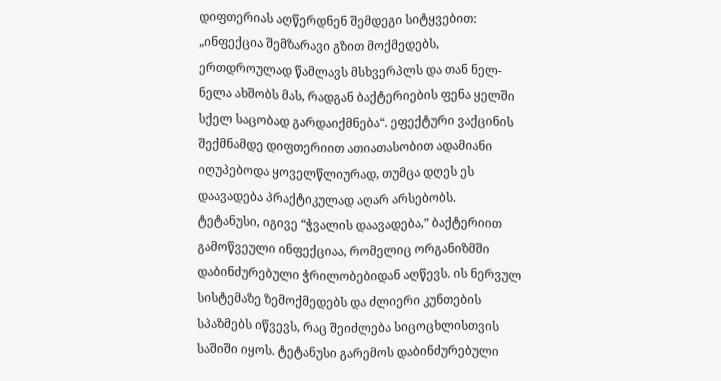დიფთერიას აღწერდნენ შემდეგი სიტყვებით: „ინფექცია შემზარავი გზით მოქმედებს, ერთდროულად წამლავს მსხვერპლს და თან ნელ-ნელა ახშობს მას, რადგან ბაქტერიების ფენა ყელში სქელ საცობად გარდაიქმნება“. ეფექტური ვაქცინის შექმნამდე დიფთერიით ათიათასობით ადამიანი იღუპებოდა ყოველწლიურად, თუმცა დღეს ეს დაავადება პრაქტიკულად აღარ არსებობს.
ტეტანუსი, იგივე “ჭვალის დაავადება,” ბაქტერიით გამოწვეული ინფექციაა, რომელიც ორგანიზმში დაბინძურებული ჭრილობებიდან აღწევს. ის ნერვულ სისტემაზე ზემოქმედებს და ძლიერი კუნთების სპაზმებს იწვევს, რაც შეიძლება სიცოცხლისთვის საშიში იყოს. ტეტანუსი გარემოს დაბინძურებული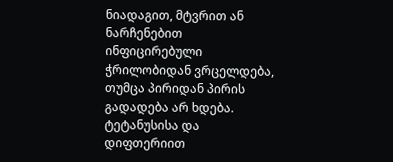ნიადაგით, მტვრით ან ნარჩენებით ინფიცირებული ჭრილობიდან ვრცელდება, თუმცა პირიდან პირის გადადება არ ხდება.
ტეტანუსისა და დიფთერიით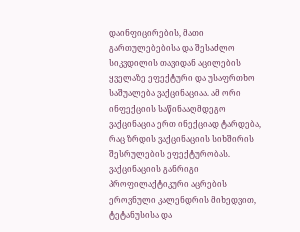დაინფიცირების, მათი გართულებებისა და შესაძლო სიკვდილის თავიდან აცილების ყველაზე ეფექტური და უსაფრთხო საშუალება ვაქცინაციაა. ამ ორი ინფექციის საწინააღმდეგო ვაქცინაცია ერთ ინექციად ტარდება, რაც ზრდის ვაქცინაციის სიხშირის შესრულების ეფექტურობას.
ვაქცინაციის განრიგი
პროფილაქტიკური აცრების ეროვნული კალენდრის მიხედვით, ტეტანუსისა და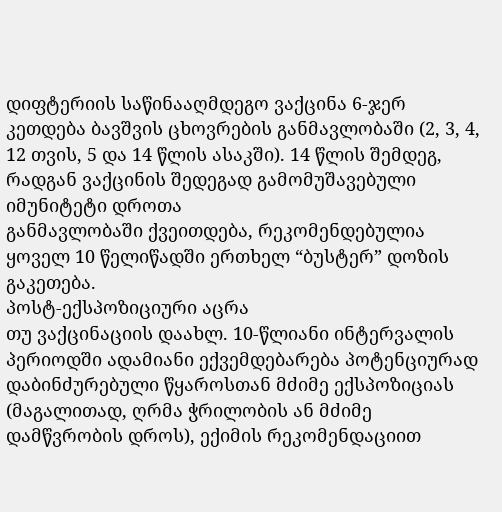დიფტერიის საწინააღმდეგო ვაქცინა 6-ჯერ კეთდება ბავშვის ცხოვრების განმავლობაში (2, 3, 4, 12 თვის, 5 და 14 წლის ასაკში). 14 წლის შემდეგ, რადგან ვაქცინის შედეგად გამომუშავებული იმუნიტეტი დროთა
განმავლობაში ქვეითდება, რეკომენდებულია ყოველ 10 წელიწადში ერთხელ “ბუსტერ” დოზის გაკეთება.
პოსტ-ექსპოზიციური აცრა
თუ ვაქცინაციის დაახლ. 10-წლიანი ინტერვალის პერიოდში ადამიანი ექვემდებარება პოტენციურად დაბინძურებული წყაროსთან მძიმე ექსპოზიციას (მაგალითად, ღრმა ჭრილობის ან მძიმე დამწვრობის დროს), ექიმის რეკომენდაციით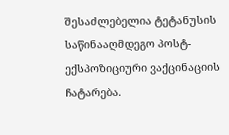შესაძლებელია ტეტანუსის საწინააღმდეგო პოსტ-ექსპოზიციური ვაქცინაციის ჩატარება.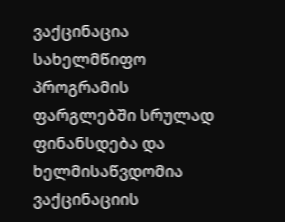ვაქცინაცია სახელმწიფო პროგრამის ფარგლებში სრულად ფინანსდება და ხელმისაწვდომია ვაქცინაციის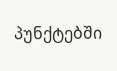პუნქტებში